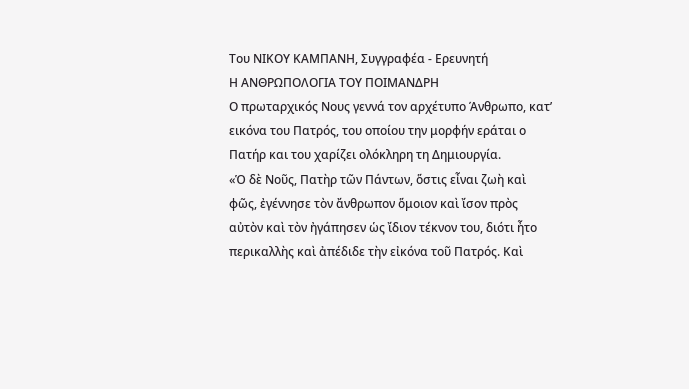Του ΝΙΚΟΥ ΚΑΜΠΑΝΗ, Συγγραφέα - Ερευνητή
Η ΑΝΘΡΩΠΟΛΟΓΙΑ ΤΟΥ ΠΟΙΜΑΝΔΡΗ
Ο πρωταρχικός Νους γεννά τον αρχέτυπο Άνθρωπο, κατ’ εικόνα του Πατρός, του οποίου την μορφήν εράται ο Πατήρ και του χαρίζει ολόκληρη τη Δημιουργία.
«Ὁ δὲ Νοῦς, Πατὴρ τῶν Πάντων, ὅστις εἶναι ζωὴ καὶ φῶς, ἐγέννησε τὸν ἄνθρωπον ὅμοιον καὶ ἴσον πρὸς αὐτὸν καὶ τὸν ἠγάπησεν ὡς ἴδιον τέκνον του, διότι ἦτο περικαλλὴς καὶ ἀπέδιδε τὴν εἰκόνα τοῦ Πατρός. Καὶ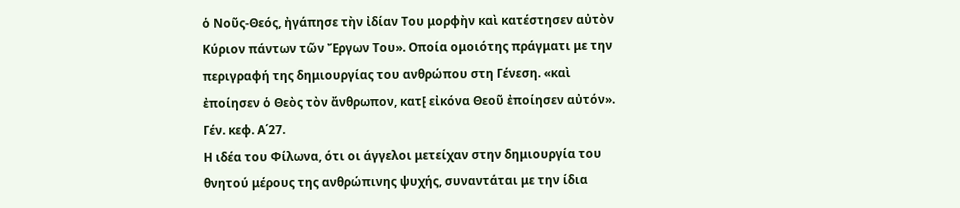ὁ Νοῦς-Θεός, ἠγάπησε τὴν ἰδίαν Του μορφὴν καὶ κατέστησεν αὐτὸν Κύριον πάντων τῶν Ἔργων Του». Οποία ομοιότης πράγματι με την περιγραφή της δημιουργίας του ανθρώπου στη Γένεση. «καὶ ἐποίησεν ὁ Θεὸς τὸν ἄνθρωπον, κατ⁅ εἰκόνα Θεοῦ ἐποίησεν αὐτόν». Γέν. κεφ. Α΄27.
Η ιδέα του Φίλωνα, ότι οι άγγελοι μετείχαν στην δημιουργία του θνητού μέρους της ανθρώπινης ψυχής, συναντάται με την ίδια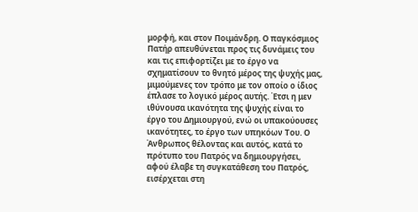μορφή, και στον Ποιμάνδρη. Ο παγκόσμιος Πατήρ απευθύνεται προς τις δυνάμεις του και τις επιφορτίζει με το έργο να σχηματίσουν το θνητό μέρος της ψυχής μας, μιμούμενες τον τρόπο με τον οποίο ο ίδιος έπλασε το λογικό μέρος αυτής. Έτσι η μεν ιθύνουσα ικανότητα της ψυχής είναι το έργο του Δημιουργού, ενώ οι υπακούουσες ικανότητες, το έργο των υπηκόων Του. Ο Άνθρωπος θέλοντας και αυτός, κατά το πρότυπο του Πατρός να δημιουργήσει, αφού έλαβε τη συγκατάθεση του Πατρός, εισέρχεται στη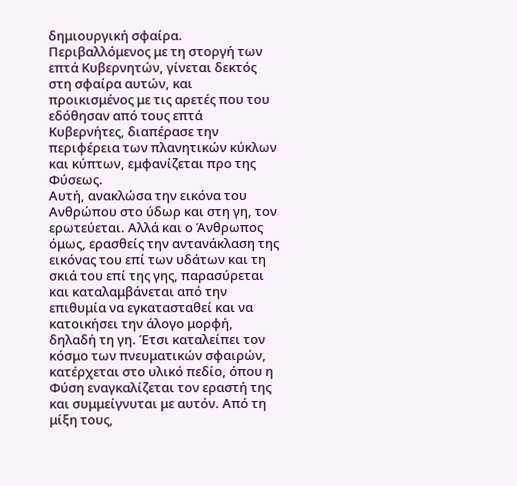δημιουργική σφαίρα. Περιβαλλόμενος με τη στοργή των επτά Κυβερνητών, γίνεται δεκτός στη σφαίρα αυτών, και προικισμένος με τις αρετές που του εδόθησαν από τους επτά Κυβερνήτες, διαπέρασε την περιφέρεια των πλανητικών κύκλων και κύπτων, εμφανίζεται προ της Φύσεως.
Αυτή, ανακλώσα την εικόνα του Ανθρώπου στο ύδωρ και στη γη, τον ερωτεύεται. Αλλά και ο Άνθρωπος όμως, ερασθείς την αντανάκλαση της εικόνας του επί των υδάτων και τη σκιά του επί της γης, παρασύρεται και καταλαμβάνεται από την επιθυμία να εγκατασταθεί και να κατοικήσει την άλογο μορφή, δηλαδή τη γη. Έτσι καταλείπει τον κόσμο των πνευματικών σφαιρών, κατέρχεται στο υλικό πεδίο, όπου η Φύση εναγκαλίζεται τον εραστή της και συμμείγνυται με αυτόν. Από τη μίξη τους,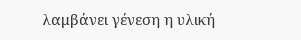λαμβάνει γένεση η υλική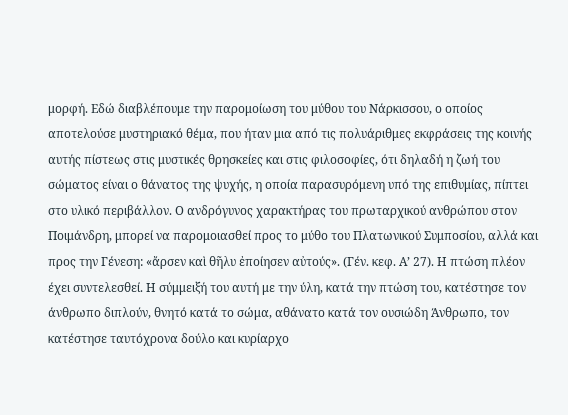μορφή. Εδώ διαβλέπουμε την παρομοίωση του μύθου του Νάρκισσου, ο οποίος αποτελούσε μυστηριακό θέμα, που ήταν μια από τις πολυάριθμες εκφράσεις της κοινής αυτής πίστεως στις μυστικές θρησκείες και στις φιλοσοφίες, ότι δηλαδή η ζωή του σώματος είναι ο θάνατος της ψυχής, η οποία παρασυρόμενη υπό της επιθυμίας, πίπτει στο υλικό περιβάλλον. Ο ανδρόγυνος χαρακτήρας του πρωταρχικού ανθρώπου στον Ποιμάνδρη, μπορεί να παρομοιασθεί προς το μύθο του Πλατωνικού Συμποσίου, αλλά και προς την Γένεση: «ἄρσεν καὶ θῆλυ ἐποίησεν αὐτούς». (Γέν. κεφ. Α’ 27). Η πτώση πλέον έχει συντελεσθεί. Η σύμμειξή του αυτή με την ύλη, κατά την πτώση του, κατέστησε τον άνθρωπο διπλούν, θνητό κατά το σώμα, αθάνατο κατά τον ουσιώδη Άνθρωπο, τον κατέστησε ταυτόχρονα δούλο και κυρίαρχο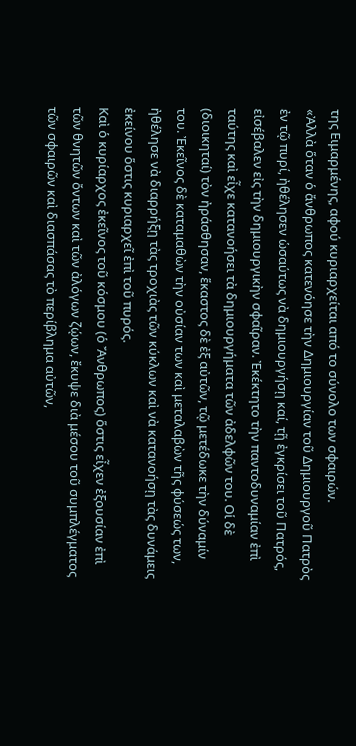της Ειμαρμένης, αφού κυριαρχείται από το σύνολο των σφαιρών.
«Ἀλλὰ ὅταν ὁ ἄνθρωπος κατενόησε τὴν Δημιουργίαν τοῦ Δημιουργοῦ Πατρὸς ἐν τῷ πυρί, ἠθέλησεν ὡσαύτως νὰ δημιουργήσῃ καί, τῇ ἐγκρίσει τοῦ Πατρός, εἰσέβαλεν εἰς τὴν δημιουργικὴν σφαῖραν. Ἐκέκτητο τὴν παντοδυναμίαν ἐπὶ ταύτης καὶ εἶχε κατανοήσει τὰ δημιουργήματα τῶν ἀδελφῶν του. Οἱ δὲ (διοικηταί) τὸν ἠράσθησαν, ἕκαστος δὲ ἐξ αὐτῶν, τῷ μετέδωκε τὴν δύναμίν του. Ἐκεῖνος δὲ καταμαθὼν τὴν οὐσίαν των καὶ μεταλαβὼν τῆς φύσεώς των, ἠθέλησε νὰ διαρρήξῃ τὰς τροχιὰς τῶν κύκλων καὶ νὰ κατανοήσῃ τὰς δυνάμεις ἐκείνου ὅστις κυριαρχεῖ ἐπὶ τοῦ πυρός.
Καὶ ὁ κυρίαρχος ἐκεῖνος τοῦ κόσμου (ὁ Ἄνθρωπος) ὅστις εἶχεν ἐξουσίαν ἐπὶ τῶν θνητῶν ὄντων καὶ τῶν ἀλόγων ζῴων, ἔκυψε διὰ μέσου τοῦ συμπλέγματος τῶν σφαιρῶν καὶ διασπάσας τὸ περίβλημα αὐτῶν,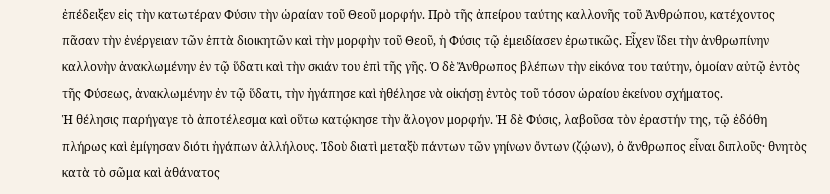ἐπέδειξεν εἰς τὴν κατωτέραν Φύσιν τὴν ὡραίαν τοῦ Θεοῦ μορφήν. Πρὸ τῆς ἀπείρου ταύτης καλλονῆς τοῦ Ἀνθρώπου, κατέχοντος πᾶσαν τὴν ἐνέργειαν τῶν ἑπτὰ διοικητῶν καὶ τὴν μορφὴν τοῦ Θεοῦ, ἡ Φύσις τῷ ἐμειδίασεν ἐρωτικῶς. Εἶχεν ἴδει τὴν ἀνθρωπίνην καλλονὴν ἀνακλωμένην ἐν τῷ ὕδατι καὶ τὴν σκιάν του ἐπὶ τῆς γῆς. Ὁ δὲ Ἄνθρωπος βλέπων τὴν εἰκόνα του ταύτην, ὁμοίαν αὐτῷ ἐντὸς τῆς Φύσεως, ἀνακλωμένην ἐν τῷ ὕδατι, τὴν ἠγάπησε καὶ ἠθέλησε νὰ οἰκήσῃ ἐντὸς τοῦ τόσον ὡραίου ἐκείνου σχήματος.
Ἡ θέλησις παρήγαγε τὸ ἀποτέλεσμα καὶ οὕτω κατῴκησε τὴν ἄλογον μορφήν. Ἡ δὲ Φύσις, λαβοῦσα τὸν ἐραστήν της, τῷ ἐδόθη πλήρως καὶ ἐμίγησαν διότι ἠγάπων ἀλλήλους. Ἰδοὺ διατὶ μεταξὺ πάντων τῶν γηίνων ὄντων (ζῴων), ὁ ἄνθρωπος εἶναι διπλοῦς· θνητὸς κατὰ τὸ σῶμα καὶ ἀθάνατος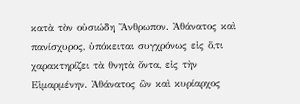κατὰ τὸν οὐσιώδη Ἄνθρωπον. Ἀθάνατος καὶ πανίσχυρος, ὑπόκειται συγχρόνως εἰς ὅ,τι χαρακτηρίζει τὰ θνητὰ ὄντα, εἰς τὴν Εἱμαρμένην. Ἀθάνατος ὢν καὶ κυρίαρχος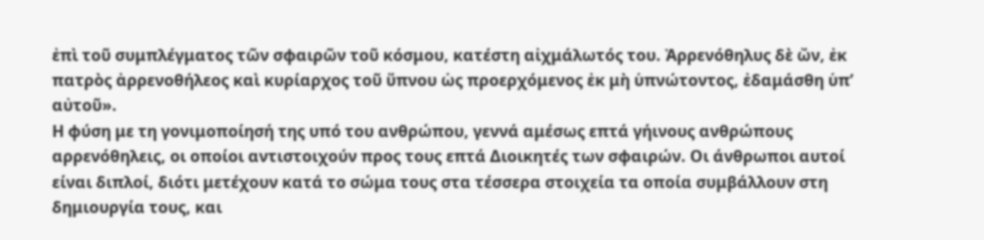ἐπὶ τοῦ συμπλέγματος τῶν σφαιρῶν τοῦ κόσμου, κατέστη αἰχμάλωτός του. Ἀρρενόθηλυς δὲ ὤν, ἐκ πατρὸς ἀρρενοθήλεος καὶ κυρίαρχος τοῦ ὕπνου ὡς προερχόμενος ἐκ μὴ ὑπνώτοντος, ἐδαμάσθη ὑπ’ αὐτοῦ».
Η φύση με τη γονιμοποίησή της υπό του ανθρώπου, γεννά αμέσως επτά γήινους ανθρώπους αρρενόθηλεις, οι οποίοι αντιστοιχούν προς τους επτά Διοικητές των σφαιρών. Οι άνθρωποι αυτοί είναι διπλοί, διότι μετέχουν κατά το σώμα τους στα τέσσερα στοιχεία τα οποία συμβάλλουν στη δημιουργία τους, και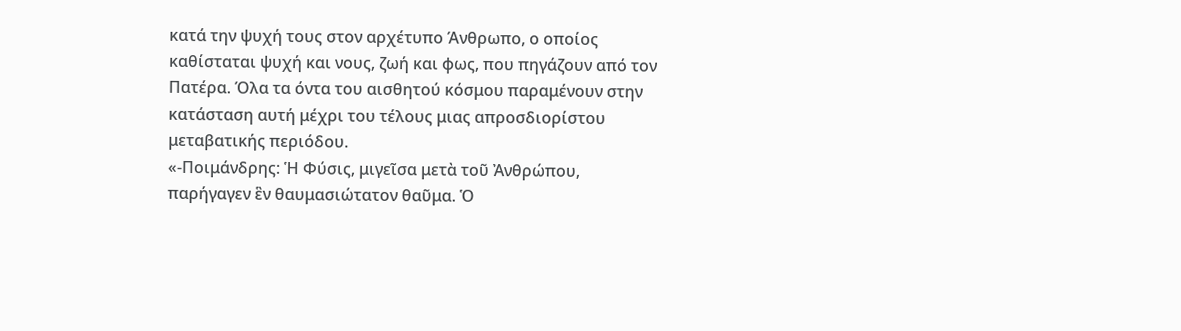κατά την ψυχή τους στον αρχέτυπο Άνθρωπο, ο οποίος καθίσταται ψυχή και νους, ζωή και φως, που πηγάζουν από τον Πατέρα. Όλα τα όντα του αισθητού κόσμου παραμένουν στην κατάσταση αυτή μέχρι του τέλους μιας απροσδιορίστου μεταβατικής περιόδου.
«-Ποιμάνδρης: Ἡ Φύσις, μιγεῖσα μετὰ τοῦ Ἀνθρώπου, παρήγαγεν ἓν θαυμασιώτατον θαῦμα. Ὁ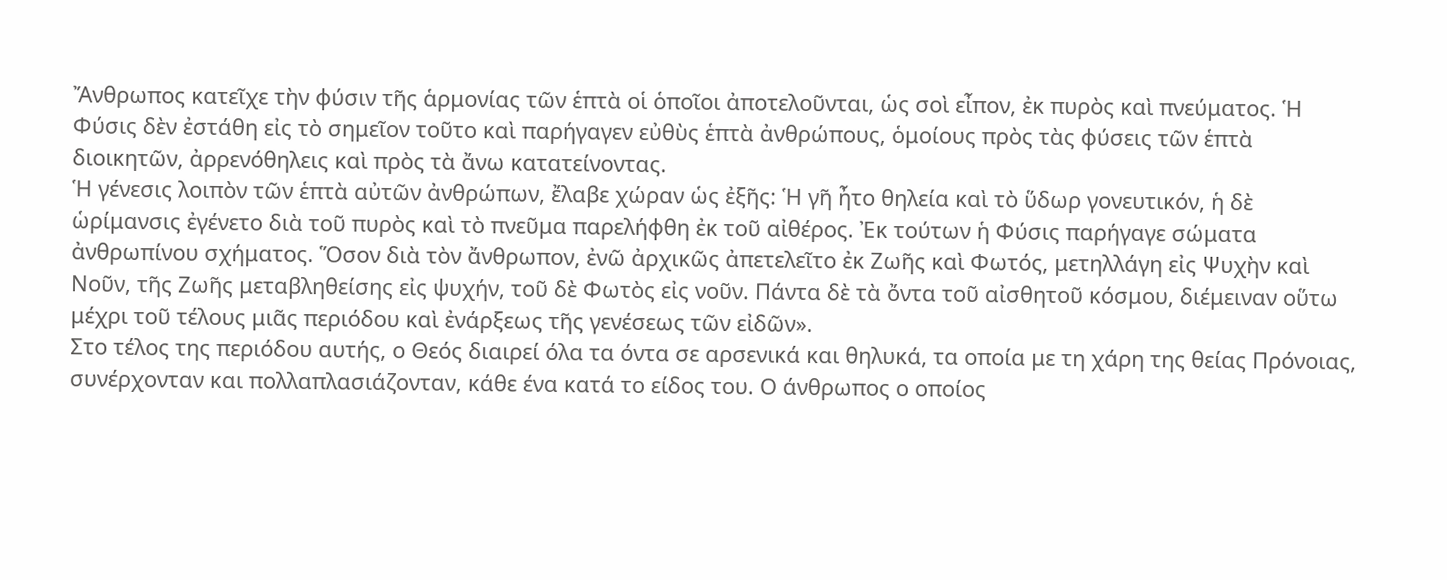Ἄνθρωπος κατεῖχε τὴν φύσιν τῆς ἁρμονίας τῶν ἑπτὰ οἱ ὁποῖοι ἀποτελοῦνται, ὡς σοὶ εἶπον, ἐκ πυρὸς καὶ πνεύματος. Ἡ Φύσις δὲν ἐστάθη εἰς τὸ σημεῖον τοῦτο καὶ παρήγαγεν εὐθὺς ἑπτὰ ἀνθρώπους, ὁμοίους πρὸς τὰς φύσεις τῶν ἑπτὰ διοικητῶν, ἀρρενόθηλεις καὶ πρὸς τὰ ἄνω κατατείνοντας.
Ἡ γένεσις λοιπὸν τῶν ἑπτὰ αὐτῶν ἀνθρώπων, ἔλαβε χώραν ὡς ἐξῆς: Ἡ γῆ ἦτο θηλεία καὶ τὸ ὕδωρ γονευτικόν, ἡ δὲ ὡρίμανσις ἐγένετο διὰ τοῦ πυρὸς καὶ τὸ πνεῦμα παρελήφθη ἐκ τοῦ αἰθέρος. Ἐκ τούτων ἡ Φύσις παρήγαγε σώματα ἀνθρωπίνου σχήματος. Ὅσον διὰ τὸν ἄνθρωπον, ἐνῶ ἀρχικῶς ἀπετελεῖτο ἐκ Ζωῆς καὶ Φωτός, μετηλλάγη εἰς Ψυχὴν καὶ Νοῦν, τῆς Ζωῆς μεταβληθείσης εἰς ψυχήν, τοῦ δὲ Φωτὸς εἰς νοῦν. Πάντα δὲ τὰ ὄντα τοῦ αἰσθητοῦ κόσμου, διέμειναν οὕτω μέχρι τοῦ τέλους μιᾶς περιόδου καὶ ἐνάρξεως τῆς γενέσεως τῶν εἰδῶν».
Στο τέλος της περιόδου αυτής, ο Θεός διαιρεί όλα τα όντα σε αρσενικά και θηλυκά, τα οποία με τη χάρη της θείας Πρόνοιας, συνέρχονταν και πολλαπλασιάζονταν, κάθε ένα κατά το είδος του. Ο άνθρωπος ο οποίος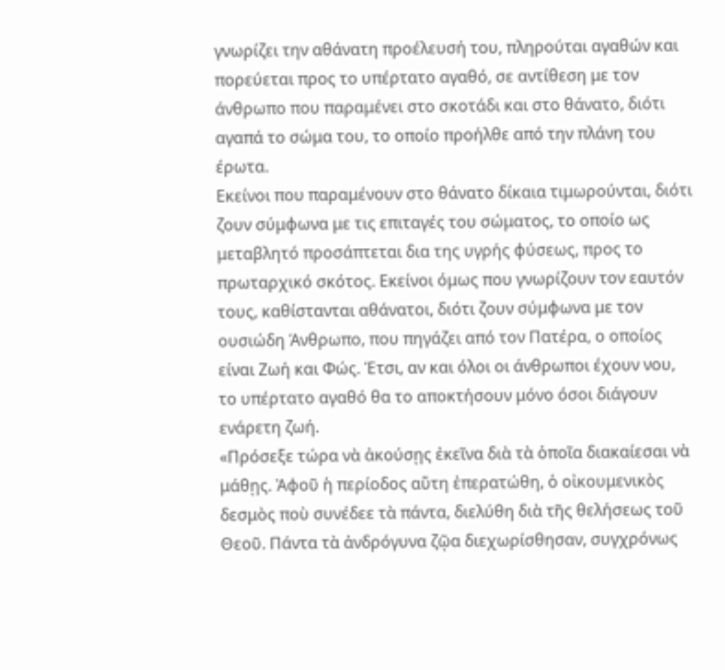γνωρίζει την αθάνατη προέλευσή του, πληρούται αγαθών και πορεύεται προς το υπέρτατο αγαθό, σε αντίθεση με τον άνθρωπο που παραμένει στο σκοτάδι και στο θάνατο, διότι αγαπά το σώμα του, το οποίο προήλθε από την πλάνη του έρωτα.
Εκείνοι που παραμένουν στο θάνατο δίκαια τιμωρούνται, διότι ζουν σύμφωνα με τις επιταγές του σώματος, το οποίο ως μεταβλητό προσάπτεται δια της υγρής φύσεως, προς το πρωταρχικό σκότος. Εκείνοι όμως που γνωρίζουν τον εαυτόν τους, καθίστανται αθάνατοι, διότι ζουν σύμφωνα με τον ουσιώδη Άνθρωπο, που πηγάζει από τον Πατέρα, ο οποίος είναι Ζωή και Φώς. Έτσι, αν και όλοι οι άνθρωποι έχουν νου, το υπέρτατο αγαθό θα το αποκτήσουν μόνο όσοι διάγουν ενάρετη ζωή.
«Πρόσεξε τώρα νὰ ἀκούσῃς ἐκεῖνα διὰ τὰ ὁποῖα διακαίεσαι νὰ μάθῃς. Ἀφοῦ ἡ περίοδος αὕτη ἐπερατώθη, ὁ οἰκουμενικὸς δεσμὸς ποὺ συνέδεε τὰ πάντα, διελύθη διὰ τῆς θελήσεως τοῦ Θεοῦ. Πάντα τὰ ἀνδρόγυνα ζῷα διεχωρίσθησαν, συγχρόνως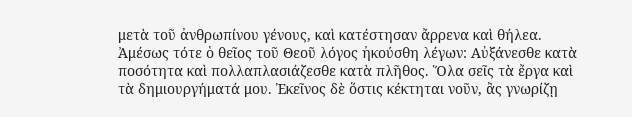μετὰ τοῦ ἀνθρωπίνου γένους, καὶ κατέστησαν ἄρρενα καὶ θήλεα. Ἀμέσως τότε ὁ θεῖος τοῦ Θεοῦ λόγος ἠκούσθη λέγων: Αὐξάνεσθε κατὰ ποσότητα καὶ πολλαπλασιάζεσθε κατὰ πλῆθος. Ὅλα σεῖς τὰ ἔργα καὶ τὰ δημιουργήματά μου. Ἐκεῖνος δὲ ὅστις κέκτηται νοῦν, ἂς γνωρίζῃ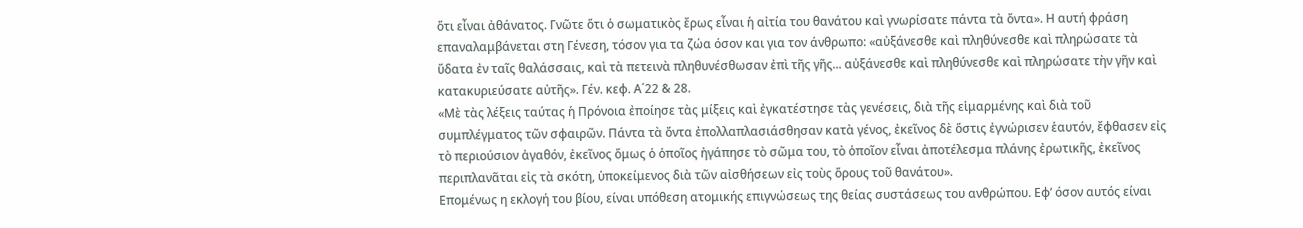ὅτι εἶναι ἀθάνατος. Γνῶτε ὅτι ὁ σωματικὸς ἔρως εἶναι ἡ αἰτία του θανάτου καὶ γνωρίσατε πάντα τὰ ὄντα». Η αυτή φράση επαναλαμβάνεται στη Γένεση, τόσον για τα ζώα όσον και για τον άνθρωπο: «αὐξάνεσθε καὶ πληθύνεσθε καὶ πληρώσατε τὰ ὕδατα ἐν ταῖς θαλάσσαις, καὶ τὰ πετεινὰ πληθυνέσθωσαν ἐπὶ τῆς γῆς... αὐξάνεσθε καὶ πληθύνεσθε καὶ πληρώσατε τὴν γῆν καὶ κατακυριεύσατε αὐτῆς». Γέν. κεφ. Α΄22 & 28.
«Μὲ τὰς λέξεις ταύτας ἡ Πρόνοια ἐποίησε τὰς μίξεις καὶ ἐγκατέστησε τὰς γενέσεις, διὰ τῆς εἱμαρμένης καὶ διὰ τοῦ συμπλέγματος τῶν σφαιρῶν. Πάντα τὰ ὄντα ἐπολλαπλασιάσθησαν κατὰ γένος, ἐκεῖνος δὲ ὅστις ἐγνώρισεν ἑαυτόν, ἔφθασεν εἰς τὸ περιούσιον ἀγαθόν, ἐκεῖνος ὅμως ὁ ὁποῖος ἠγάπησε τὸ σῶμα του, τὸ ὁποῖον εἶναι ἀποτέλεσμα πλάνης ἐρωτικῆς, ἐκεῖνος περιπλανᾶται εἰς τὰ σκότη, ὑποκείμενος διὰ τῶν αἰσθήσεων εἰς τοὺς ὅρους τοῦ θανάτου».
Επομένως η εκλογή του βίου, είναι υπόθεση ατομικής επιγνώσεως της θείας συστάσεως του ανθρώπου. Εφ’ όσον αυτός είναι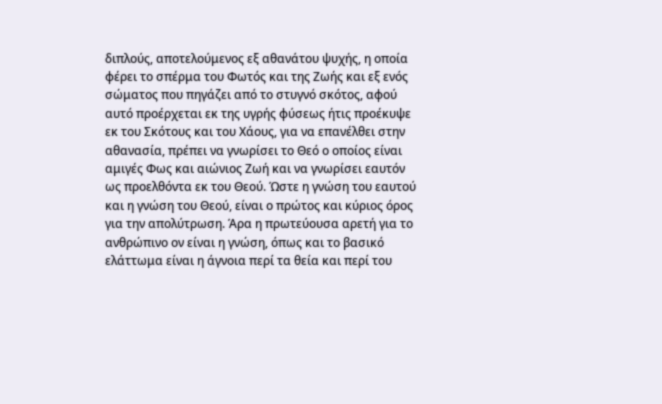διπλούς, αποτελούμενος εξ αθανάτου ψυχής, η οποία φέρει το σπέρμα του Φωτός και της Ζωής και εξ ενός σώματος που πηγάζει από το στυγνό σκότος, αφού αυτό προέρχεται εκ της υγρής φύσεως ήτις προέκυψε εκ του Σκότους και του Χάους, για να επανέλθει στην αθανασία, πρέπει να γνωρίσει το Θεό ο οποίος είναι αμιγές Φως και αιώνιος Ζωή και να γνωρίσει εαυτόν ως προελθόντα εκ του Θεού. Ώστε η γνώση του εαυτού και η γνώση του Θεού, είναι ο πρώτος και κύριος όρος για την απολύτρωση. Άρα η πρωτεύουσα αρετή για το ανθρώπινο ον είναι η γνώση, όπως και το βασικό ελάττωμα είναι η άγνοια περί τα θεία και περί του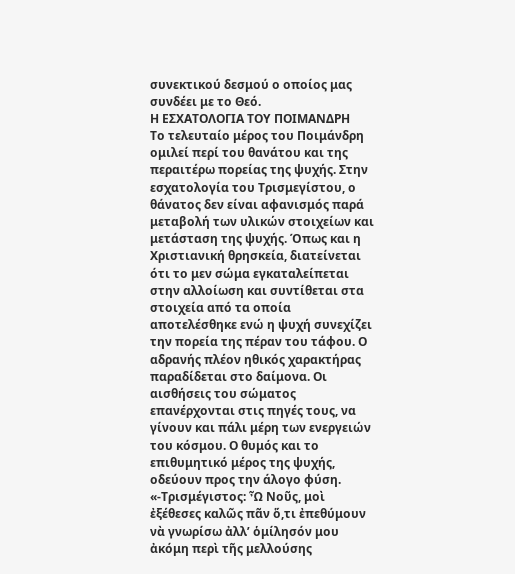συνεκτικού δεσμού ο οποίος μας συνδέει με το Θεό.
Η ΕΣΧΑΤΟΛΟΓΙΑ ΤΟΥ ΠΟΙΜΑΝΔΡΗ
Το τελευταίο μέρος του Ποιμάνδρη ομιλεί περί του θανάτου και της περαιτέρω πορείας της ψυχής. Στην εσχατολογία του Τρισμεγίστου, ο θάνατος δεν είναι αφανισμός παρά μεταβολή των υλικών στοιχείων και μετάσταση της ψυχής. Όπως και η Χριστιανική θρησκεία, διατείνεται ότι το μεν σώμα εγκαταλείπεται στην αλλοίωση και συντίθεται στα στοιχεία από τα οποία αποτελέσθηκε ενώ η ψυχή συνεχίζει την πορεία της πέραν του τάφου. Ο αδρανής πλέον ηθικός χαρακτήρας παραδίδεται στο δαίμονα. Οι αισθήσεις του σώματος επανέρχονται στις πηγές τους, να γίνουν και πάλι μέρη των ενεργειών του κόσμου. Ο θυμός και το επιθυμητικό μέρος της ψυχής, οδεύουν προς την άλογο φύση.
«-Τρισμέγιστος: Ὦ Νοῦς, μοὶ ἐξέθεσες καλῶς πᾶν ὅ,τι ἐπεθύμουν νὰ γνωρίσω ἀλλ’ ὁμίλησόν μου ἀκόμη περὶ τῆς μελλούσης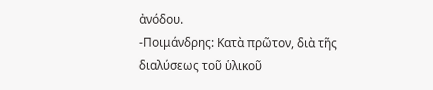ἀνόδου.
-Ποιμάνδρης: Κατὰ πρῶτον, διὰ τῆς διαλύσεως τοῦ ὑλικοῦ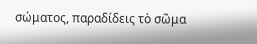σώματος, παραδίδεις τὸ σῶμα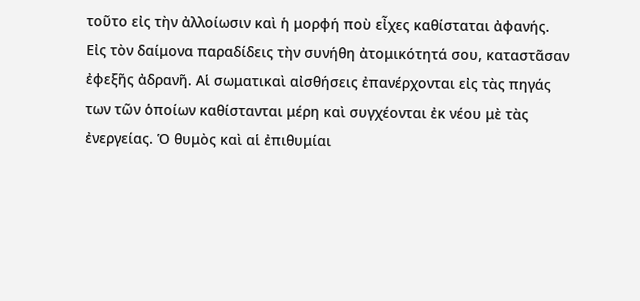τοῦτο εἰς τὴν ἀλλοίωσιν καὶ ἡ μορφή ποὺ εἶχες καθίσταται ἀφανής. Εἰς τὸν δαίμονα παραδίδεις τὴν συνήθη ἀτομικότητά σου, καταστᾶσαν ἐφεξῆς ἀδρανῆ. Αἱ σωματικαὶ αἰσθήσεις ἐπανέρχονται εἰς τὰς πηγάς των τῶν ὁποίων καθίστανται μέρη καὶ συγχέονται ἐκ νέου μὲ τὰς ἐνεργείας. Ὁ θυμὸς καὶ αἱ ἐπιθυμίαι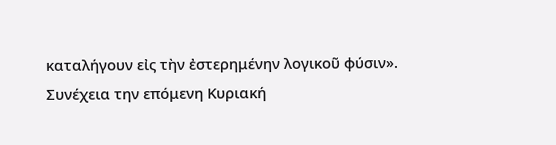καταλήγουν εἰς τὴν ἐστερημένην λογικοῦ φύσιν».
Συνέχεια την επόμενη Κυριακή